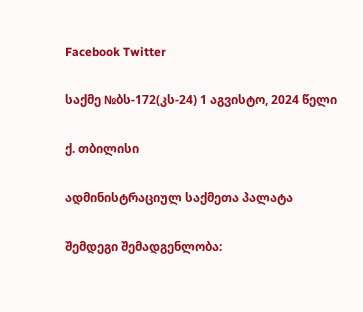Facebook Twitter

საქმე №ბს-172(კს-24) 1 აგვისტო, 2024 წელი

ქ. თბილისი

ადმინისტრაციულ საქმეთა პალატა

შემდეგი შემადგენლობა: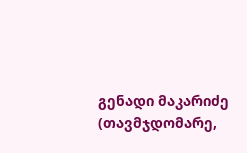გენადი მაკარიძე (თავმჯდომარე,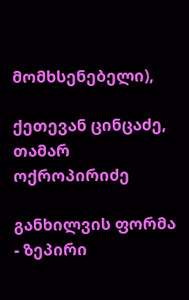მომხსენებელი),

ქეთევან ცინცაძე, თამარ ოქროპირიძე

განხილვის ფორმა - ზეპირი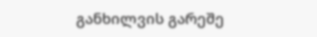განხილვის გარეშე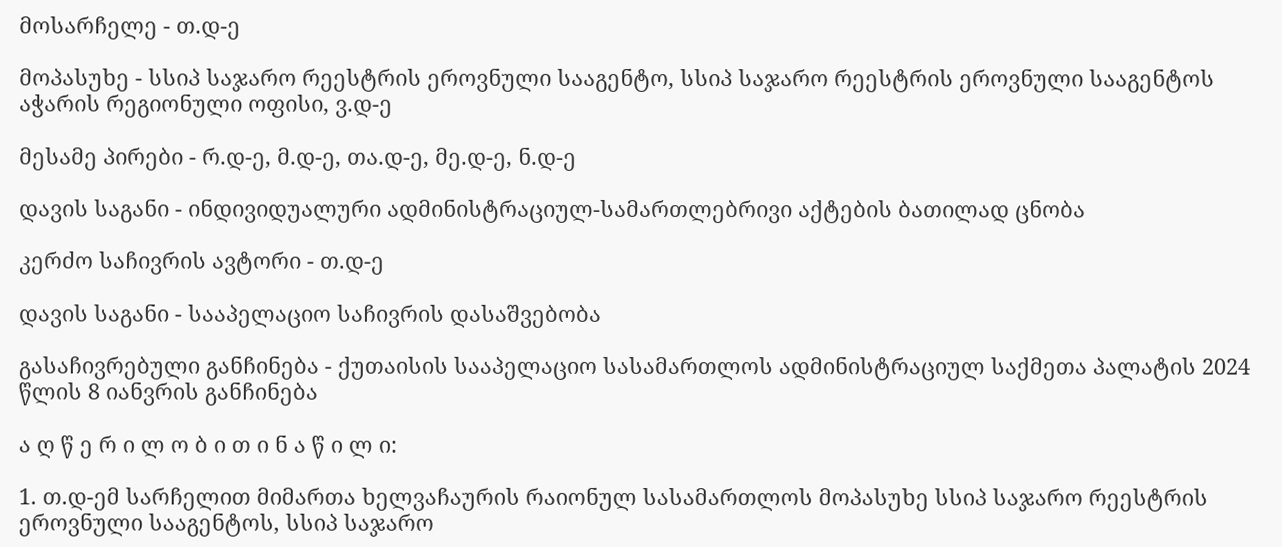მოსარჩელე - თ.დ-ე

მოპასუხე - სსიპ საჯარო რეესტრის ეროვნული სააგენტო, სსიპ საჯარო რეესტრის ეროვნული სააგენტოს აჭარის რეგიონული ოფისი, ვ.დ-ე

მესამე პირები - რ.დ-ე, მ.დ-ე, თა.დ-ე, მე.დ-ე, ნ.დ-ე

დავის საგანი - ინდივიდუალური ადმინისტრაციულ-სამართლებრივი აქტების ბათილად ცნობა

კერძო საჩივრის ავტორი - თ.დ-ე

დავის საგანი - სააპელაციო საჩივრის დასაშვებობა

გასაჩივრებული განჩინება - ქუთაისის სააპელაციო სასამართლოს ადმინისტრაციულ საქმეთა პალატის 2024 წლის 8 იანვრის განჩინება

ა ღ წ ე რ ი ლ ო ბ ი თ ი ნ ა წ ი ლ ი:

1. თ.დ-ემ სარჩელით მიმართა ხელვაჩაურის რაიონულ სასამართლოს მოპასუხე სსიპ საჯარო რეესტრის ეროვნული სააგენტოს, სსიპ საჯარო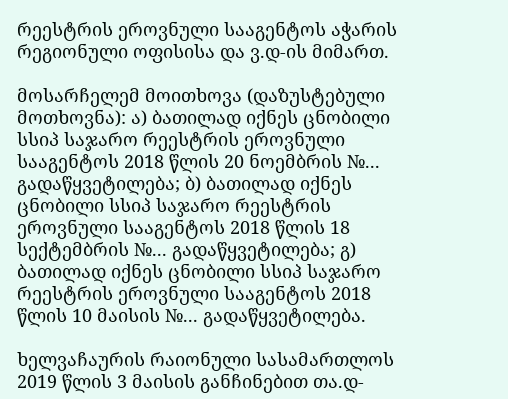რეესტრის ეროვნული სააგენტოს აჭარის რეგიონული ოფისისა და ვ.დ-ის მიმართ.

მოსარჩელემ მოითხოვა (დაზუსტებული მოთხოვნა): ა) ბათილად იქნეს ცნობილი სსიპ საჯარო რეესტრის ეროვნული სააგენტოს 2018 წლის 20 ნოემბრის №... გადაწყვეტილება; ბ) ბათილად იქნეს ცნობილი სსიპ საჯარო რეესტრის ეროვნული სააგენტოს 2018 წლის 18 სექტემბრის №... გადაწყვეტილება; გ) ბათილად იქნეს ცნობილი სსიპ საჯარო რეესტრის ეროვნული სააგენტოს 2018 წლის 10 მაისის №... გადაწყვეტილება.

ხელვაჩაურის რაიონული სასამართლოს 2019 წლის 3 მაისის განჩინებით თა.დ-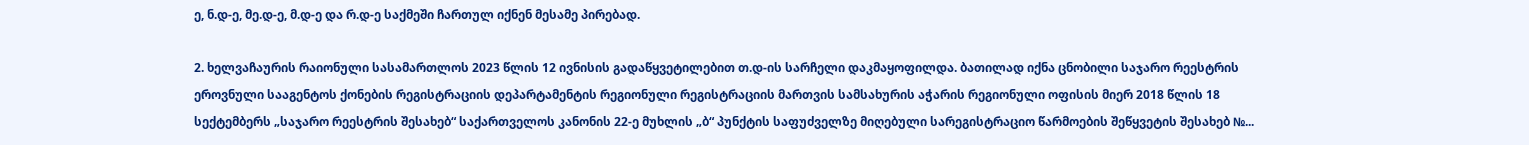ე, ნ.დ-ე, მე.დ-ე, მ.დ-ე და რ.დ-ე საქმეში ჩართულ იქნენ მესამე პირებად.

2. ხელვაჩაურის რაიონული სასამართლოს 2023 წლის 12 ივნისის გადაწყვეტილებით თ.დ-ის სარჩელი დაკმაყოფილდა. ბათილად იქნა ცნობილი საჯარო რეესტრის ეროვნული სააგენტოს ქონების რეგისტრაციის დეპარტამენტის რეგიონული რეგისტრაციის მართვის სამსახურის აჭარის რეგიონული ოფისის მიერ 2018 წლის 18 სექტემბერს „საჯარო რეესტრის შესახებ“ საქართველოს კანონის 22-ე მუხლის „ბ“ პუნქტის საფუძველზე მიღებული სარეგისტრაციო წარმოების შეწყვეტის შესახებ №...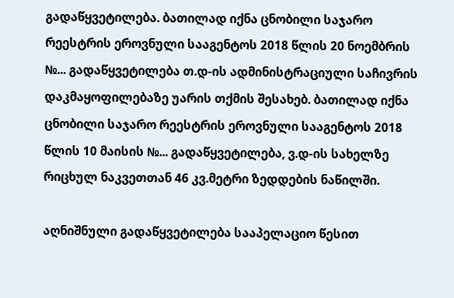გადაწყვეტილება. ბათილად იქნა ცნობილი საჯარო რეესტრის ეროვნული სააგენტოს 2018 წლის 20 ნოემბრის №... გადაწყვეტილება თ.დ-ის ადმინისტრაციული საჩივრის დაკმაყოფილებაზე უარის თქმის შესახებ. ბათილად იქნა ცნობილი საჯარო რეესტრის ეროვნული სააგენტოს 2018 წლის 10 მაისის №... გადაწყვეტილება, ვ.დ-ის სახელზე რიცხულ ნაკვეთთან 46 კვ.მეტრი ზედდების ნაწილში.

აღნიშნული გადაწყვეტილება სააპელაციო წესით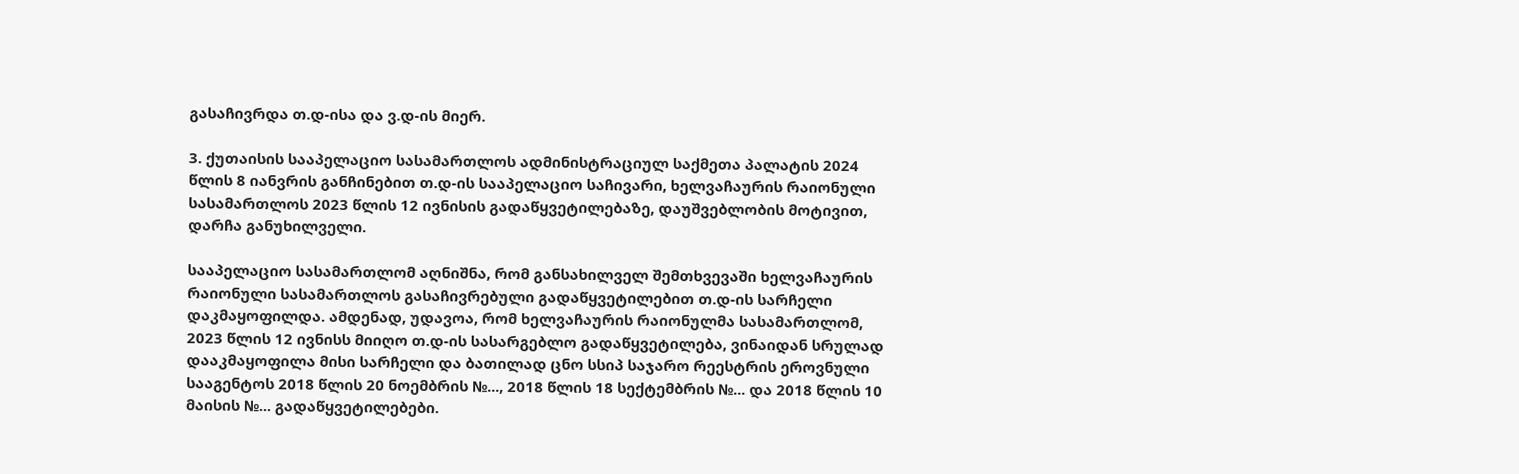გასაჩივრდა თ.დ-ისა და ვ.დ-ის მიერ.

3. ქუთაისის სააპელაციო სასამართლოს ადმინისტრაციულ საქმეთა პალატის 2024 წლის 8 იანვრის განჩინებით თ.დ-ის სააპელაციო საჩივარი, ხელვაჩაურის რაიონული სასამართლოს 2023 წლის 12 ივნისის გადაწყვეტილებაზე, დაუშვებლობის მოტივით, დარჩა განუხილველი.

სააპელაციო სასამართლომ აღნიშნა, რომ განსახილველ შემთხვევაში ხელვაჩაურის რაიონული სასამართლოს გასაჩივრებული გადაწყვეტილებით თ.დ-ის სარჩელი დაკმაყოფილდა. ამდენად, უდავოა, რომ ხელვაჩაურის რაიონულმა სასამართლომ, 2023 წლის 12 ივნისს მიიღო თ.დ-ის სასარგებლო გადაწყვეტილება, ვინაიდან სრულად დააკმაყოფილა მისი სარჩელი და ბათილად ცნო სსიპ საჯარო რეესტრის ეროვნული სააგენტოს 2018 წლის 20 ნოემბრის №..., 2018 წლის 18 სექტემბრის №... და 2018 წლის 10 მაისის №... გადაწყვეტილებები.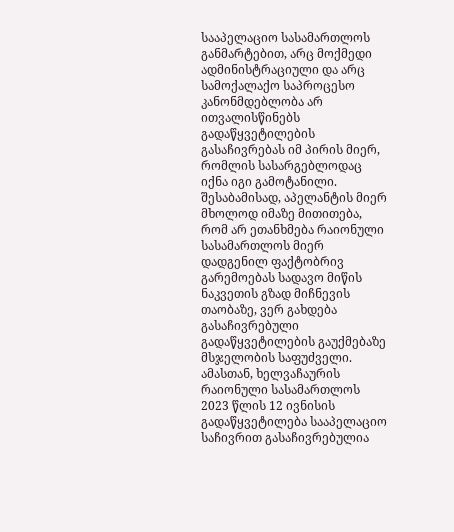სააპელაციო სასამართლოს განმარტებით, არც მოქმედი ადმინისტრაციული და არც სამოქალაქო საპროცესო კანონმდებლობა არ ითვალისწინებს გადაწყვეტილების გასაჩივრებას იმ პირის მიერ, რომლის სასარგებლოდაც იქნა იგი გამოტანილი. შესაბამისად, აპელანტის მიერ მხოლოდ იმაზე მითითება, რომ არ ეთანხმება რაიონული სასამართლოს მიერ დადგენილ ფაქტობრივ გარემოებას სადავო მიწის ნაკვეთის გზად მიჩნევის თაობაზე, ვერ გახდება გასაჩივრებული გადაწყვეტილების გაუქმებაზე მსჯელობის საფუძველი. ამასთან, ხელვაჩაურის რაიონული სასამართლოს 2023 წლის 12 ივნისის გადაწყვეტილება სააპელაციო საჩივრით გასაჩივრებულია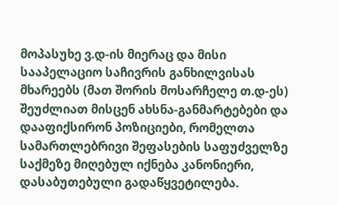მოპასუხე ვ.დ-ის მიერაც და მისი სააპელაციო საჩივრის განხილვისას მხარეებს (მათ შორის მოსარჩელე თ.დ-ეს) შეუძლიათ მისცენ ახსნა-განმარტებები და დააფიქსირონ პოზიციები, რომელთა სამართლებრივი შეფასების საფუძველზე საქმეზე მიღებულ იქნება კანონიერი, დასაბუთებული გადაწყვეტილება.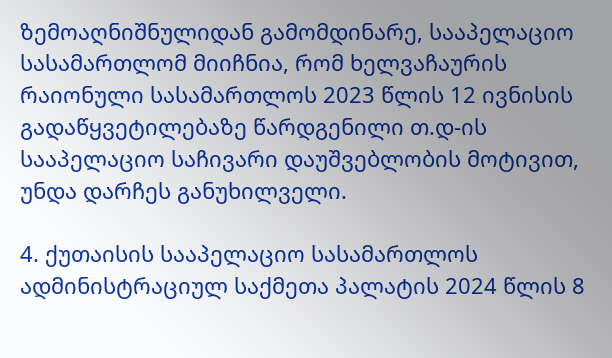ზემოაღნიშნულიდან გამომდინარე, სააპელაციო სასამართლომ მიიჩნია, რომ ხელვაჩაურის რაიონული სასამართლოს 2023 წლის 12 ივნისის გადაწყვეტილებაზე წარდგენილი თ.დ-ის სააპელაციო საჩივარი დაუშვებლობის მოტივით, უნდა დარჩეს განუხილველი.

4. ქუთაისის სააპელაციო სასამართლოს ადმინისტრაციულ საქმეთა პალატის 2024 წლის 8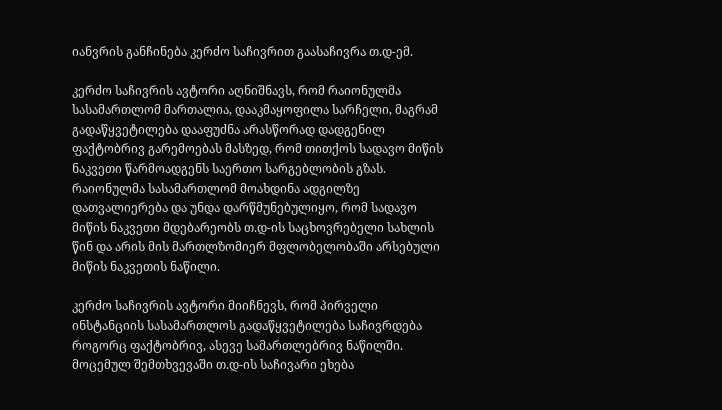იანვრის განჩინება კერძო საჩივრით გაასაჩივრა თ.დ-ემ.

კერძო საჩივრის ავტორი აღნიშნავს, რომ რაიონულმა სასამართლომ მართალია, დააკმაყოფილა სარჩელი, მაგრამ გადაწყვეტილება დააფუძნა არასწორად დადგენილ ფაქტობრივ გარემოებას მასზედ, რომ თითქოს სადავო მიწის ნაკვეთი წარმოადგენს საერთო სარგებლობის გზას. რაიონულმა სასამართლომ მოახდინა ადგილზე დათვალიერება და უნდა დარწმუნებულიყო, რომ სადავო მიწის ნაკვეთი მდებარეობს თ.დ-ის საცხოვრებელი სახლის წინ და არის მის მართლზომიერ მფლობელობაში არსებული მიწის ნაკვეთის ნაწილი.

კერძო საჩივრის ავტორი მიიჩნევს, რომ პირველი ინსტანციის სასამართლოს გადაწყვეტილება საჩივრდება როგორც ფაქტობრივ, ასევე სამართლებრივ ნაწილში. მოცემულ შემთხვევაში თ.დ-ის საჩივარი ეხება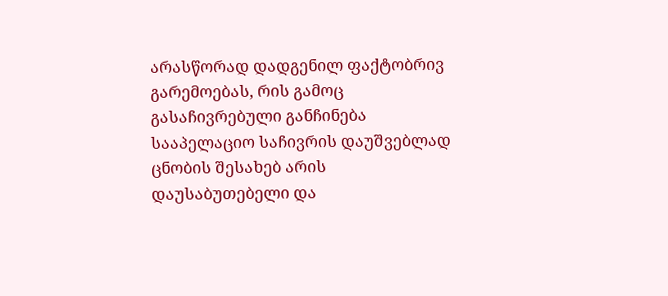არასწორად დადგენილ ფაქტობრივ გარემოებას, რის გამოც გასაჩივრებული განჩინება სააპელაციო საჩივრის დაუშვებლად ცნობის შესახებ არის დაუსაბუთებელი და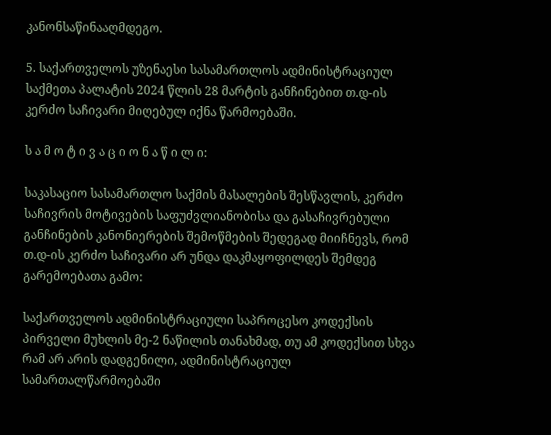კანონსაწინააღმდეგო.

5. საქართველოს უზენაესი სასამართლოს ადმინისტრაციულ საქმეთა პალატის 2024 წლის 28 მარტის განჩინებით თ.დ-ის კერძო საჩივარი მიღებულ იქნა წარმოებაში.

ს ა მ ო ტ ი ვ ა ც ი ო ნ ა წ ი ლ ი:

საკასაციო სასამართლო საქმის მასალების შესწავლის, კერძო საჩივრის მოტივების საფუძვლიანობისა და გასაჩივრებული განჩინების კანონიერების შემოწმების შედეგად მიიჩნევს, რომ თ.დ-ის კერძო საჩივარი არ უნდა დაკმაყოფილდეს შემდეგ გარემოებათა გამო:

საქართველოს ადმინისტრაციული საპროცესო კოდექსის პირველი მუხლის მე-2 ნაწილის თანახმად, თუ ამ კოდექსით სხვა რამ არ არის დადგენილი, ადმინისტრაციულ სამართალწარმოებაში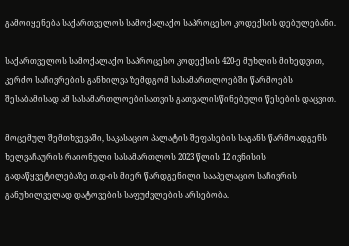გამოიყენება საქართველოს სამოქალაქო საპროცესო კოდექსის დებულებანი.

საქართველოს სამოქალაქო საპროცესო კოდექსის 420-ე მუხლის მიხედვით, კერძო საჩივრების განხილვა ზემდგომ სასამართლოებში წარმოებს შესაბამისად ამ სასამართლოებისათვის გათვალისწინებული წესების დაცვით.

მოცემულ შემთხვევაში, საკასაციო პალატის შეფასების საგანს წარმოადგენს ხელვაჩაურის რაიონული სასამართლოს 2023 წლის 12 ივნისის გადაწყვეტილებაზე თ.დ-ის მიერ წარდგენილი სააპელაციო საჩივრის განუხილველად დატოვების საფუძვლების არსებობა.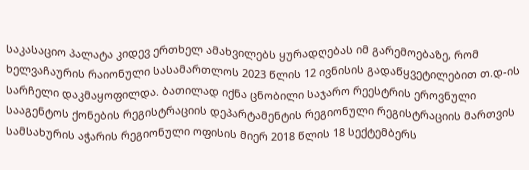საკასაციო პალატა კიდევ ერთხელ ამახვილებს ყურადღებას იმ გარემოებაზე, რომ ხელვაჩაურის რაიონული სასამართლოს 2023 წლის 12 ივნისის გადაწყვეტილებით თ.დ-ის სარჩელი დაკმაყოფილდა. ბათილად იქნა ცნობილი საჯარო რეესტრის ეროვნული სააგენტოს ქონების რეგისტრაციის დეპარტამენტის რეგიონული რეგისტრაციის მართვის სამსახურის აჭარის რეგიონული ოფისის მიერ 2018 წლის 18 სექტემბერს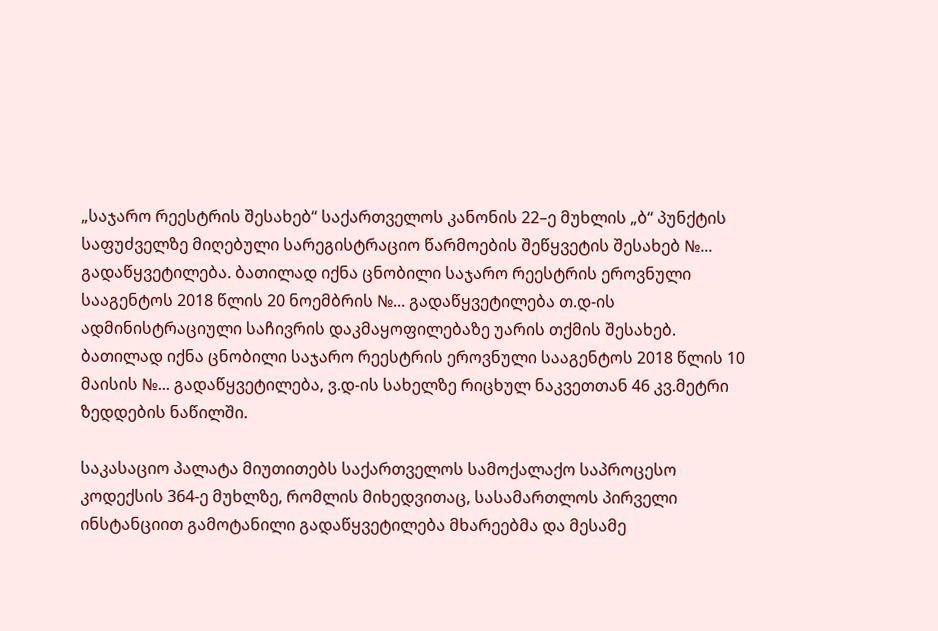„საჯარო რეესტრის შესახებ“ საქართველოს კანონის 22–ე მუხლის „ბ“ პუნქტის საფუძველზე მიღებული სარეგისტრაციო წარმოების შეწყვეტის შესახებ №... გადაწყვეტილება. ბათილად იქნა ცნობილი საჯარო რეესტრის ეროვნული სააგენტოს 2018 წლის 20 ნოემბრის №... გადაწყვეტილება თ.დ-ის ადმინისტრაციული საჩივრის დაკმაყოფილებაზე უარის თქმის შესახებ. ბათილად იქნა ცნობილი საჯარო რეესტრის ეროვნული სააგენტოს 2018 წლის 10 მაისის №... გადაწყვეტილება, ვ.დ-ის სახელზე რიცხულ ნაკვეთთან 46 კვ.მეტრი ზედდების ნაწილში.

საკასაციო პალატა მიუთითებს საქართველოს სამოქალაქო საპროცესო კოდექსის 364-ე მუხლზე, რომლის მიხედვითაც, სასამართლოს პირველი ინსტანციით გამოტანილი გადაწყვეტილება მხარეებმა და მესამე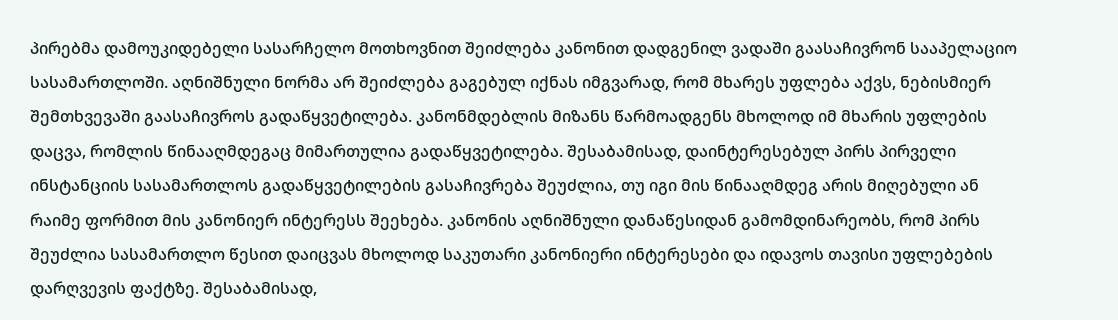პირებმა დამოუკიდებელი სასარჩელო მოთხოვნით შეიძლება კანონით დადგენილ ვადაში გაასაჩივრონ სააპელაციო სასამართლოში. აღნიშნული ნორმა არ შეიძლება გაგებულ იქნას იმგვარად, რომ მხარეს უფლება აქვს, ნებისმიერ შემთხვევაში გაასაჩივროს გადაწყვეტილება. კანონმდებლის მიზანს წარმოადგენს მხოლოდ იმ მხარის უფლების დაცვა, რომლის წინააღმდეგაც მიმართულია გადაწყვეტილება. შესაბამისად, დაინტერესებულ პირს პირველი ინსტანციის სასამართლოს გადაწყვეტილების გასაჩივრება შეუძლია, თუ იგი მის წინააღმდეგ არის მიღებული ან რაიმე ფორმით მის კანონიერ ინტერესს შეეხება. კანონის აღნიშნული დანაწესიდან გამომდინარეობს, რომ პირს შეუძლია სასამართლო წესით დაიცვას მხოლოდ საკუთარი კანონიერი ინტერესები და იდავოს თავისი უფლებების დარღვევის ფაქტზე. შესაბამისად,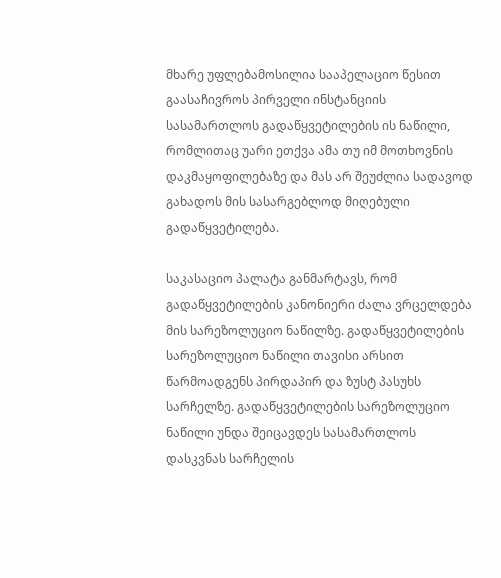მხარე უფლებამოსილია სააპელაციო წესით გაასაჩივროს პირველი ინსტანციის სასამართლოს გადაწყვეტილების ის ნაწილი, რომლითაც უარი ეთქვა ამა თუ იმ მოთხოვნის დაკმაყოფილებაზე და მას არ შეუძლია სადავოდ გახადოს მის სასარგებლოდ მიღებული გადაწყვეტილება.

საკასაციო პალატა განმარტავს, რომ გადაწყვეტილების კანონიერი ძალა ვრცელდება მის სარეზოლუციო ნაწილზე. გადაწყვეტილების სარეზოლუციო ნაწილი თავისი არსით წარმოადგენს პირდაპირ და ზუსტ პასუხს სარჩელზე. გადაწყვეტილების სარეზოლუციო ნაწილი უნდა შეიცავდეს სასამართლოს დასკვნას სარჩელის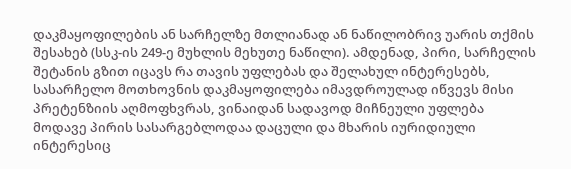დაკმაყოფილების ან სარჩელზე მთლიანად ან ნაწილობრივ უარის თქმის შესახებ (სსკ-ის 249-ე მუხლის მეხუთე ნაწილი). ამდენად, პირი, სარჩელის შეტანის გზით იცავს რა თავის უფლებას და შელახულ ინტერესებს, სასარჩელო მოთხოვნის დაკმაყოფილება იმავდროულად იწვევს მისი პრეტენზიის აღმოფხვრას, ვინაიდან სადავოდ მიჩნეული უფლება მოდავე პირის სასარგებლოდაა დაცული და მხარის იურიდიული ინტერესიც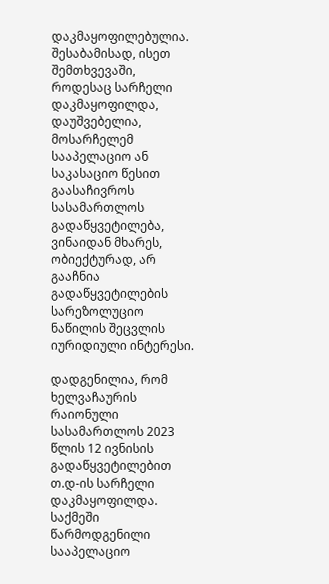დაკმაყოფილებულია. შესაბამისად, ისეთ შემთხვევაში, როდესაც სარჩელი დაკმაყოფილდა, დაუშვებელია, მოსარჩელემ სააპელაციო ან საკასაციო წესით გაასაჩივროს სასამართლოს გადაწყვეტილება, ვინაიდან მხარეს, ობიექტურად, არ გააჩნია გადაწყვეტილების სარეზოლუციო ნაწილის შეცვლის იურიდიული ინტერესი.

დადგენილია, რომ ხელვაჩაურის რაიონული სასამართლოს 2023 წლის 12 ივნისის გადაწყვეტილებით თ.დ-ის სარჩელი დაკმაყოფილდა. საქმეში წარმოდგენილი სააპელაციო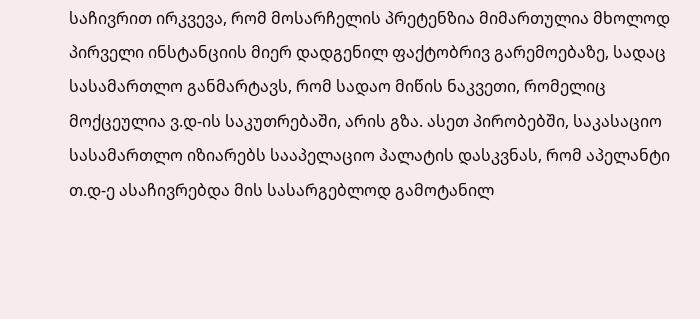საჩივრით ირკვევა, რომ მოსარჩელის პრეტენზია მიმართულია მხოლოდ პირველი ინსტანციის მიერ დადგენილ ფაქტობრივ გარემოებაზე, სადაც სასამართლო განმარტავს, რომ სადაო მიწის ნაკვეთი, რომელიც მოქცეულია ვ.დ-ის საკუთრებაში, არის გზა. ასეთ პირობებში, საკასაციო სასამართლო იზიარებს სააპელაციო პალატის დასკვნას, რომ აპელანტი თ.დ-ე ასაჩივრებდა მის სასარგებლოდ გამოტანილ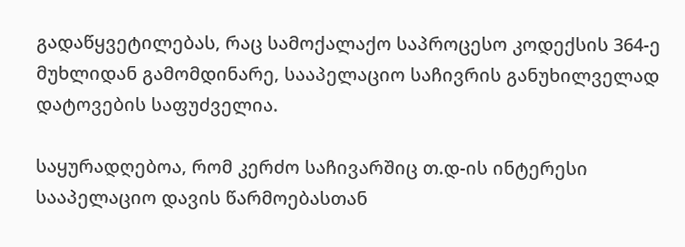გადაწყვეტილებას, რაც სამოქალაქო საპროცესო კოდექსის 364-ე მუხლიდან გამომდინარე, სააპელაციო საჩივრის განუხილველად დატოვების საფუძველია.

საყურადღებოა, რომ კერძო საჩივარშიც თ.დ-ის ინტერესი სააპელაციო დავის წარმოებასთან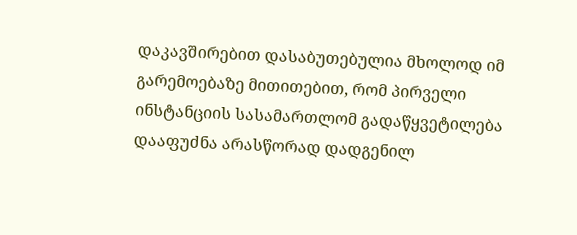დაკავშირებით დასაბუთებულია მხოლოდ იმ გარემოებაზე მითითებით, რომ პირველი ინსტანციის სასამართლომ გადაწყვეტილება დააფუძნა არასწორად დადგენილ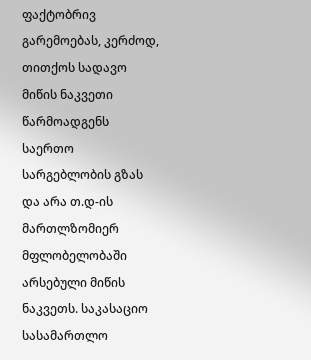ფაქტობრივ გარემოებას, კერძოდ, თითქოს სადავო მიწის ნაკვეთი წარმოადგენს საერთო სარგებლობის გზას და არა თ.დ-ის მართლზომიერ მფლობელობაში არსებული მიწის ნაკვეთს. საკასაციო სასამართლო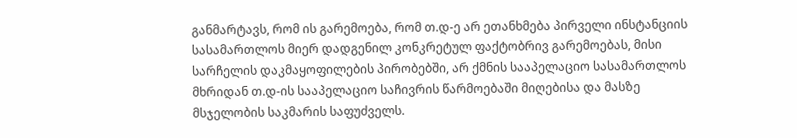განმარტავს, რომ ის გარემოება, რომ თ.დ-ე არ ეთანხმება პირველი ინსტანციის სასამართლოს მიერ დადგენილ კონკრეტულ ფაქტობრივ გარემოებას, მისი სარჩელის დაკმაყოფილების პირობებში, არ ქმნის სააპელაციო სასამართლოს მხრიდან თ.დ-ის სააპელაციო საჩივრის წარმოებაში მიღებისა და მასზე მსჯელობის საკმარის საფუძველს.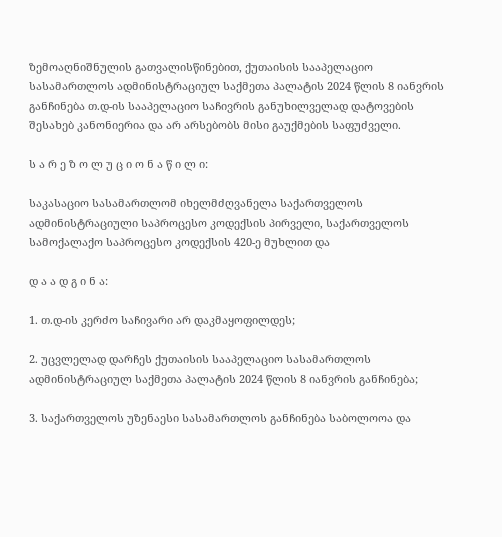ზემოაღნიშნულის გათვალისწინებით, ქუთაისის სააპელაციო სასამართლოს ადმინისტრაციულ საქმეთა პალატის 2024 წლის 8 იანვრის განჩინება თ.დ-ის სააპელაციო საჩივრის განუხილველად დატოვების შესახებ კანონიერია და არ არსებობს მისი გაუქმების საფუძველი.

ს ა რ ე ზ ო ლ უ ც ი ო ნ ა წ ი ლ ი:

საკასაციო სასამართლომ იხელმძღვანელა საქართველოს ადმინისტრაციული საპროცესო კოდექსის პირველი, საქართველოს სამოქალაქო საპროცესო კოდექსის 420-ე მუხლით და

დ ა ა დ გ ი ნ ა:

1. თ.დ-ის კერძო საჩივარი არ დაკმაყოფილდეს;

2. უცვლელად დარჩეს ქუთაისის სააპელაციო სასამართლოს ადმინისტრაციულ საქმეთა პალატის 2024 წლის 8 იანვრის განჩინება;

3. საქართველოს უზენაესი სასამართლოს განჩინება საბოლოოა და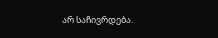არ საჩივრდება.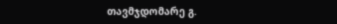თავმჯდომარე გ.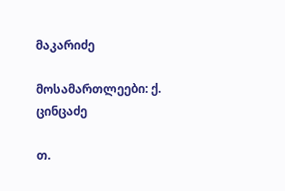მაკარიძე

მოსამართლეები: ქ. ცინცაძე

თ.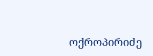ოქროპირიძე